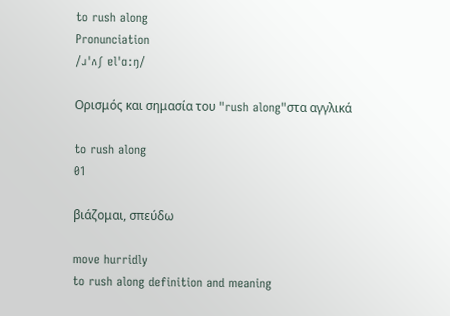to rush along
Pronunciation
/ɹˈʌʃ ɐlˈɑːŋ/

Ορισμός και σημασία του "rush along"στα αγγλικά

to rush along
01

βιάζομαι, σπεύδω

move hurridly
to rush along definition and meaning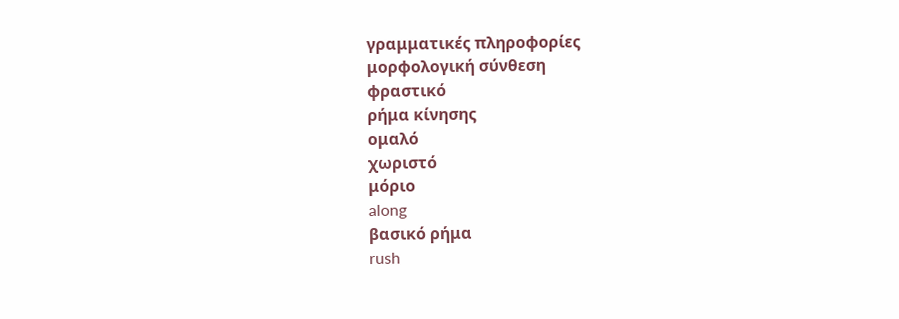γραμματικές πληροφορίες
μορφολογική σύνθεση
φραστικό
ρήμα κίνησης
ομαλό
χωριστό
μόριο
along
βασικό ρήμα
rush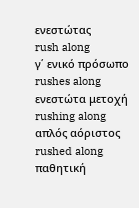ενεστώτας
rush along
γ΄ ενικό πρόσωπο
rushes along
ενεστώτα μετοχή
rushing along
απλός αόριστος
rushed along
παθητική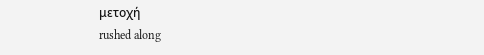μετοχή
rushed along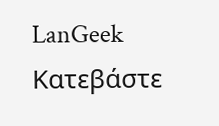LanGeek
Κατεβάστε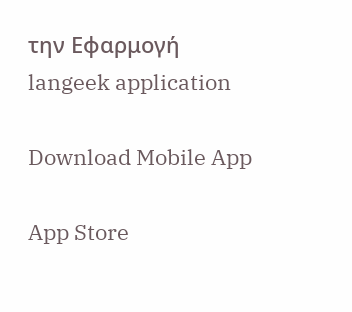την Εφαρμογή
langeek application

Download Mobile App

App Store